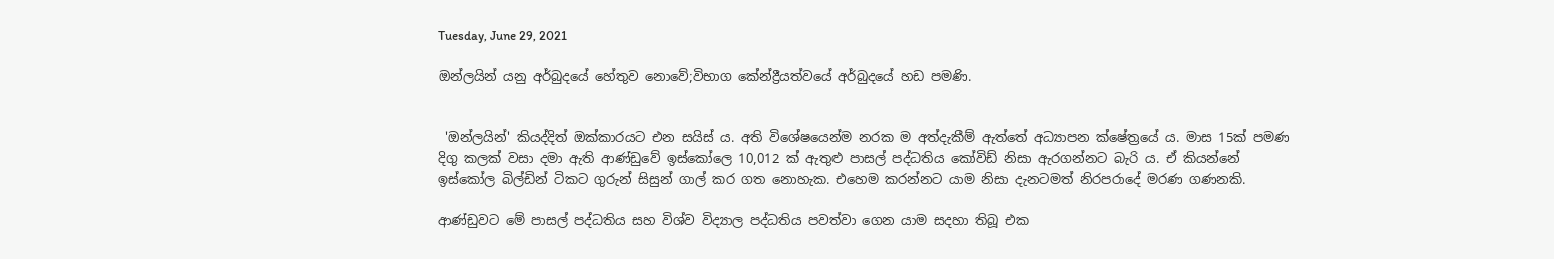Tuesday, June 29, 2021

ඔන්ලයින් යනු අර්බුදයේ හේතුව නොවේ;විභාග කේන්ද්‍රීයත්වයේ අර්බුදයේ හඩ පමණි.


 'ඔන්ලයින්' කියද්දිත් ඔක්කාරයට එන සයිස් ය. අති විශේෂයෙන්ම නරක ම අත්දැකීම් ඇත්තේ අධ්‍යාපන ක්ෂේත්‍රයේ ය. මාස 15ක් පමණ දිගු කලක් වසා දමා ඇති ආණ්ඩුවේ ඉස්කෝලෙ 10,012 ක් ඇතුළු පාසල් පද්ධතිය කෝවිඩ් නිසා ඇරගන්නට බැරි ය. ඒ කියන්නේ ඉස්කෝල බිල්ඩින් ටිකට ගුරුන් සිසුන් ගාල් කර ගත නොහැක. එහෙම කරන්නට යාම නිසා දැනටමත් නිරපරාදේ මරණ ග‍ණනකි.

ආණ්ඩුවට මේ පාසල් පද්ධතිය සහ විශ්ව විද්‍යාල පද්ධතිය පවත්වා ගෙන යාම සදහා තිබූ එක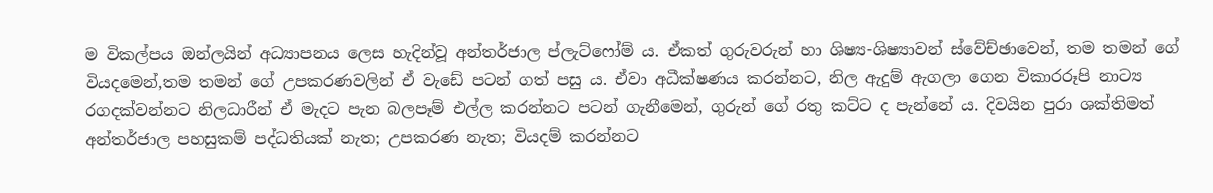ම විකල්පය ඔන්ලයින් අධ්‍යාපනය ලෙස හැදින්වූ අන්තර්ජාල ප්ලැට්ෆෝම් ය. ඒකත් ගුරුවරුන් හා ශිෂ්‍ය-ශිෂ්‍යාවන් ස්වේච්ඡාවෙන්, තම තමන් ගේ වියදමෙන්,තම තමන් ගේ උපකරණවලින් ඒ වැඩේ පටන් ගත් පසු ය. ඒවා අධීක්ෂණය කරන්නට, නිල ඇදුම් ඇගලා ගෙන විකාරරූපි නාට්‍ය රගදක්වන්නට නිලධාරීන් ඒ මැදට පැන බලපෑම් එල්ල කරන්නට පටන් ගැනීමෙන්, ගුරුන් ගේ රතු කට්ට ද පැන්නේ ය. දිවයින පුරා ශක්තිමත් අන්තර්ජාල පහසුකම් පද්ධතියක් නැත; උපකරණ නැත; වියදම් කරන්නට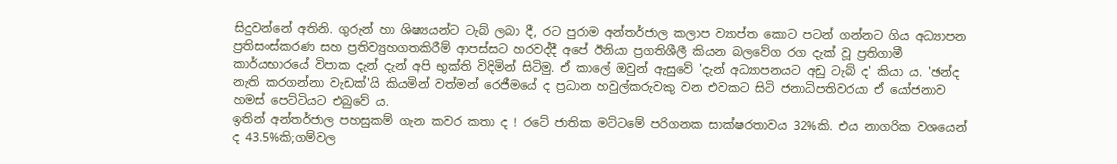සිදුවන්නේ අතිනි. ගුරුන් හා ශිෂ්‍යයන්ට ටැබ් ලබා දී, රට පුරාම අන්තර්ජාල කලාප ව්‍යාප්ත කොට පටන් ගන්නට ගිය අධ්‍යාපන ප්‍රතිසංස්කරණ සහ ප්‍රතිව්‍යුහගතකිරීම් ආපස්සට හරවද්දී අපේ ඊනියා ප්‍රගතිශීලී කියන බලවේග රග දැක් වූ ප්‍රතිගාමී කාර්යභාරයේ විපාක දැන් දැන් අපි භුක්ති විදිමින් සිටිමු. ඒ කාලේ ඔවුන් ඇසුවේ 'දැන් අධ්‍යාපනයට අඩු ටැබ් ද' කියා ය. 'ඡන්ද නැති කරගන්නා වැඩක්'යි කියමින් වත්මන් රෙජීමයේ ද ප්‍රධාන හවුල්කරුවකු වන එවකට සිටි ජනාධිපතිවරයා ඒ යෝජනාව හමස් පෙට්ටියට එබුවේ ය.
ඉතින් අන්තර්ජාල පහසුකම් ගැන කවර කතා ද ! රටේ ජාතික මට්ටමේ පරිගනක සාක්ෂරතාවය 32%කි. එය නාගරික වශයෙන් ද 43.5%කි;ගම්වල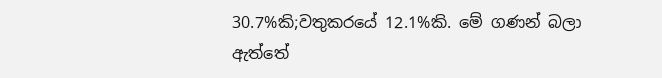30.7%කි;වතුකරයේ 12.1%කි. මේ ගණන් බලා ඇත්තේ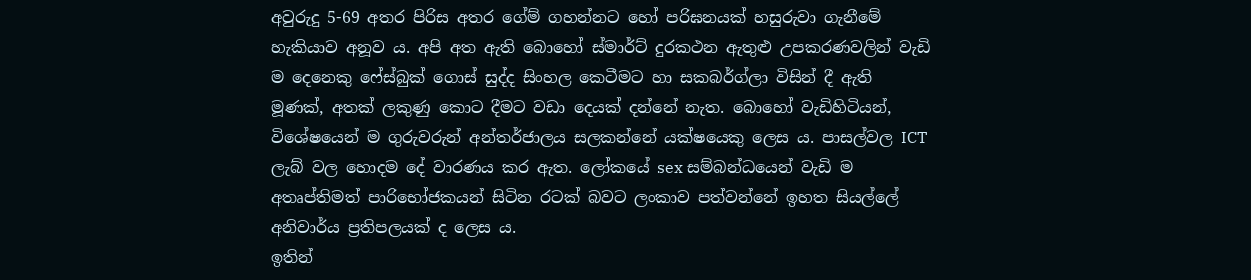අවුරුදු 5-69 අතර පිරිස අතර ගේම් ගහන්නට හෝ පරිඝනයක් හසුරුවා ගැනීමේ හැකියාව අනූව ය. අපි අත ඇති බොහෝ ස්මාර්ට් දුරකථන ඇතුළු උපකරණවලින් වැඩි ම දෙනෙකු ෆේස්බුක් ගොස් සුද්ද සිංහල කෙටීමට හා සකබර්ග්ලා විසින් දී ඇති මූණක්, අතක් ලකුණු කොට දීමට වඩා දෙයක් දන්නේ නැත. බොහෝ වැඩිහිටියන්, විශේෂයෙන් ම ගුරුවරුන් අන්තර්ජාලය සලකන්නේ යක්ෂයෙකු ලෙස ය. පාසල්වල ICT ලැබ් වල හොදම දේ වාරණය කර ඇත. ලෝකයේ sex සම්බන්ධයෙන් වැඩි ම අතෘප්තිමත් පාරිභෝජකයන් සිටින රටක් බවට ලංකාව පත්වන්නේ ඉහත සියල්ලේ අනිවාර්ය ප්‍රතිපලයක් ද ලෙස ය.
ඉතින්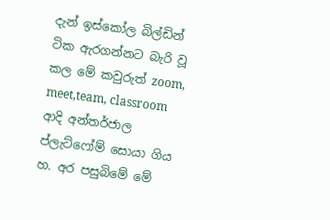දැන් ඉස්කෝල බිල්ඩින් ටික ඇරගන්නට බැරි වූ කල මේ කවුරුත් zoom, meet,team, classroom ආදි අන්තර්ජාල ප්ලැට්ෆෝම් සොයා ගිය හ. අර පසුබිමේ මේ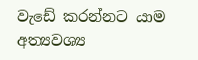වැඩේ කරන්නට යාම අත්‍යවශ්‍ය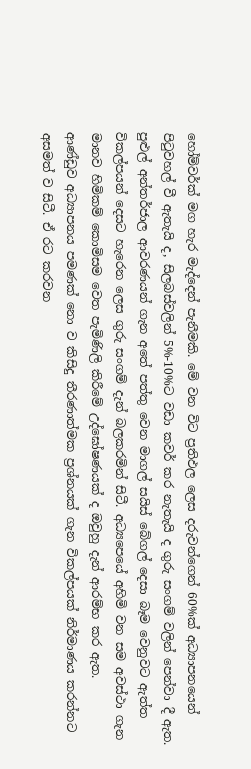හෝම්වර්ක් මග හැර මැද්දෙන් පැනීමකි. මේ වන විට ප්‍රතිඵල ලෙස දරුවන්ගෙන් 60%ක් අධ්‍යාපනයෙන් පිටුවහල් වී ඇතැයි ද, සිලබස්වලින් 5%-10%ට වඩා කවර් කර නැතැයි ද ගුරු සංගම් වලින් පෙන්වා දී ඇත.
පුළුල් අන්තර්ජාල ආවරණයන් ගැන අතේ පත්තු වෙන මාගල් සයිස් බේගල් දෙසා බෑම වෙනුවට ඇත්ත විකල්පයන් දෙසට හැරෙන ලෙස ගුරු සංගම් දැන් බලකරමින් සිටී. අධ්‍යපෙයේ අහිමි වන සම අවස්ථා ගැන මානව හිමිකම් කොමිසම වෙත පැමිණිලි කිරීමේ උද්ඝෝෂණයක් ද ඔවුහු දැන් ආරම්භ කර ඇත.
ආණ්ඩුව අධ්‍යාපනය පමණක් නො ව කිසිදු තීරණාත්මක ප්‍රශ්නයක් ගැන විකල්පයක් නිර්මාණය කරන්නට අසමත් ව සිටී. ඒ රට කරවන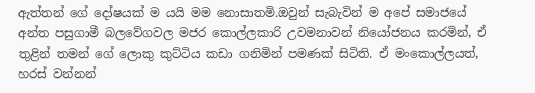ඇත්තන් ගේ දෝෂයක් ම යයි මම නොසාතමි.ඔවුන් සැබැවින් ම අපේ සමාජයේ අන්ත පසුගාමී බලවේගවල මජර කොල්ලකාරි උවමනාවන් නියෝජනය කරමින්, ඒ තුළින් තමන් ගේ ලොකු කුට්ටිය කඩා ගනිමින් පමණක් සිටිති. ඒ මංකොල්ලයත්, හරස් වන්නන්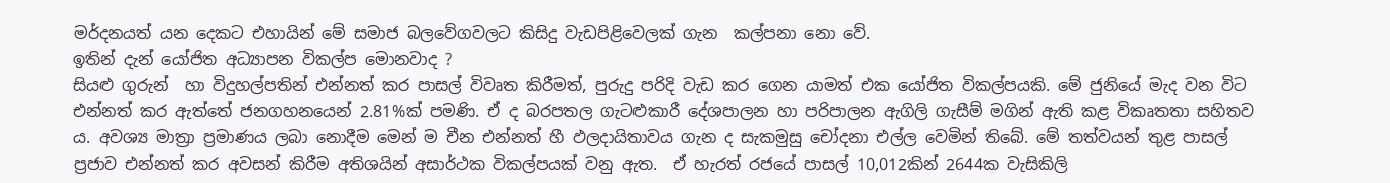මර්දනයත් යන දෙකට එහායින් මේ සමාජ බලවේගවලට කිසිදු වැඩපිළිවෙලක් ගැන  කල්පනා නො වේ.
ඉතින් දැන් යෝජිත අධ්‍යාපන විකල්ප මොනවාද ?
සියළු ගුරුන්  හා විදුහල්පතින් එන්නත් කර පාසල් විවෘත කිරීමත්, පුරුදු පරිදි වැඩ කර ගෙන යාමත් එක යෝජිත විකල්පයකි. මේ ජුනියේ මැද වන විට එන්නත් කර ඇත්තේ ජනගහනයෙන් 2.81%ක් පමණි. ඒ ද බරපතල ගැටළුකාරී දේශපාලන හා පරිපාලන ඇගිලි ගැසීම් මගින් ඇති කළ විකෘතතා සහිතව ය. අවශ්‍ය මාත්‍රා ප්‍රමාණය ලබා නොදීම මෙන් ම චීන එන්නත් හී ඵලදායිතාවය ගැන ද සැකමුසු චෝදනා එල්ල වෙමින් තිබේ. මේ තත්වයන් තුළ පාසල් ප්‍රජාව එන්නත් කර අවසන් කිරීම අතිශයින් අසාර්ථක විකල්පයක් වනු ඇත.  ඒ හැරත් රජයේ පාසල් 10,012කින් 2644ක වැසිකිලි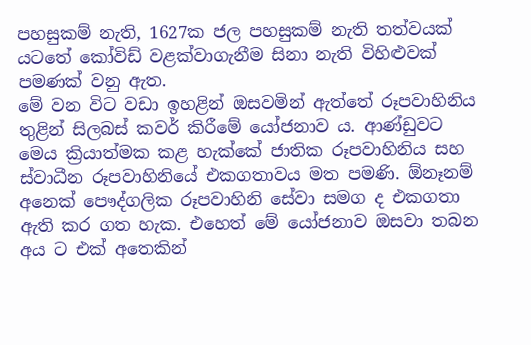පහසුකම් නැති, 1627ක ජල පහසුකම් නැති තත්වයක් යටතේ කෝවිඩ් වළක්වාගැනීම සිනා නැති විහිළුවක් පමණක් වනු ඇත.
මේ වන විට වඩා ඉහළින් ඔසවමින් ඇත්තේ රූපවාහිනිය තුළින් සිලබස් කවර් කිරීමේ යෝජනාව ය. ආණ්ඩුවට මෙය ක්‍රියාත්මක කළ හැක්කේ ජාතික රූපවාහිනිය සහ ස්වාධීන රූපවාහිනියේ එකගතාවය මත පමණි. ඕනෑනම් අනෙක් පෞද්ගලික රූපවාහිනි සේවා සමග ද එකගතා ඇති කර ගත හැක. එහෙත් මේ යෝජනාව ඔසවා තබන අය ට එක් අතෙකින්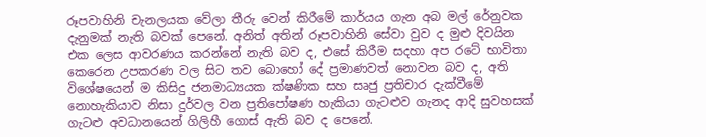රූපවාහිනි චැනලයක වේලා තීරු වෙන් කිරීමේ කාර්යය ගැන අබ මල් රේනුවක දැනුමක් නැති බවක් පෙනේ. අනිත් අතින් රූපවාහිනි සේවා වුව ද මුළු දිවයින එක ලෙස ආවරණය කරන්නේ නැති බව ද, එසේ කිරීම සදහා අප රටේ භාවිතා කෙරෙන උපකරණ වල සිට තව බොහෝ දේ ප්‍රමාණවත් නොවන බව ද, අති විශේෂයෙන් ම කිසිදු ජනමාධ්‍යයක ක්ෂණික සහ සෘජු ප්‍රතිචාර දැක්වීමේ නොහැකියාව නිසා දුර්වල වන ප්‍රතිපෝෂණ හැකියා ගැටළුව ගැනද ආදි සුවහසක් ගැටළු අවධානයෙන් ගිලිහී ගොස් ඇති බව ද පෙනේ.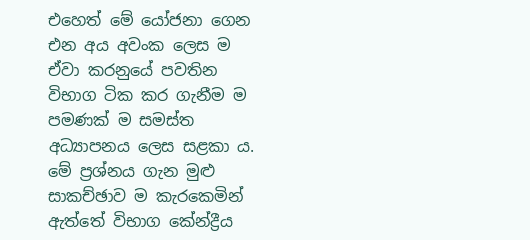එහෙත් මේ යෝජනා ගෙන එන අය අවංක ලෙස ම ඒවා කරනුයේ පවතින විභාග ටික කර ගැනීම ම පමණක් ම සමස්ත අධ්‍යාපනය ලෙස සළකා ය. මේ ප්‍රශ්නය ගැන මුළු සාකච්ඡාව ම කැරකෙමින් ඇත්තේ විභාග කේන්ද්‍රීය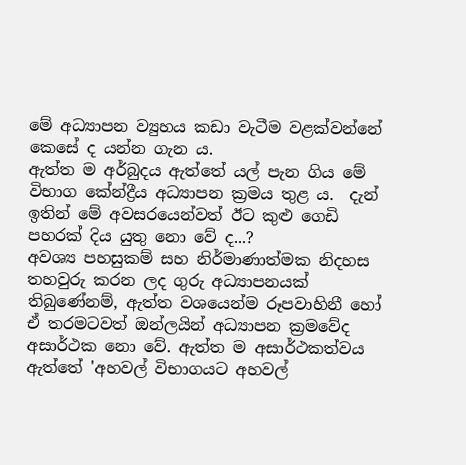මේ අධ්‍යාපන ව්‍යුහය කඩා වැටීම වළක්වන්නේ කෙසේ ද යන්න ගැන ය.
ඇත්ත ම අර්බුදය ඇත්තේ යල් පැන ගිය මේ විභාග කේන්ද්‍රීය අධ්‍යාපන ක්‍රමය තුළ ය.  දැන් ඉතින් මේ අවසරයෙන්වත් ඊට කුළු ගෙඩි පහරක් දිය යුතු නො වේ ද...?
අවශ්‍ය පහසුකම් සහ නිර්මාණාත්මක නිදහස තහවුරු කරන ලද ගුරු අධ්‍යාපනයක් තිබුණේනම්, ඇත්ත වශයෙන්ම රූපවාහිනී හෝ ඒ තරමටවත් ඔන්ලයින් අධ්‍යාපන ක්‍රමවේද අසාර්ථක නො වේ. ඇත්ත ම අසාර්ථකත්වය ඇත්තේ 'අහවල් විභාගයට අහවල්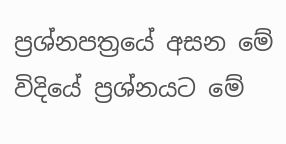ප්‍රශ්නපත්‍රයේ අසන මේ විදියේ ප්‍රශ්නයට මේ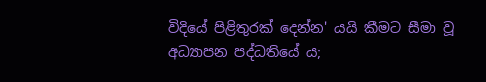විදියේ පිළිතුරක් දෙන්න' යයි කීමට සීමා වූ අධ්‍යාපන පද්ධතියේ ය;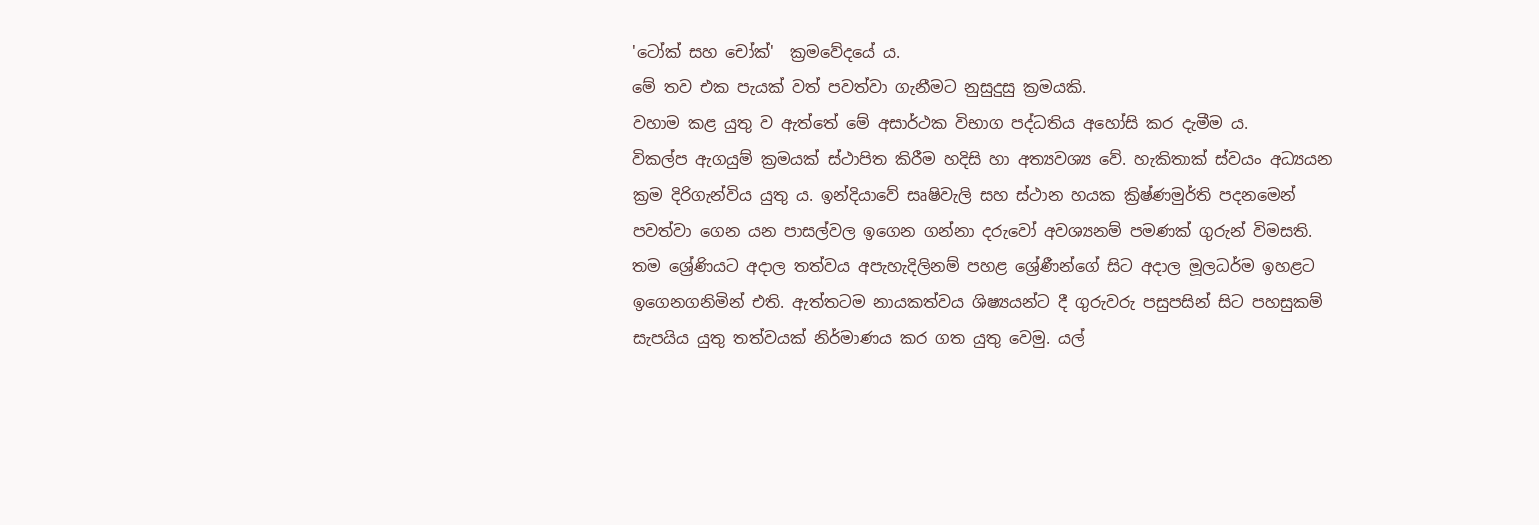'ටෝක් සහ චෝක්'  ක්‍රමවේදයේ ය.
මේ තව එක පැයක් වත්‍ පවත්වා ගැනීමට නුසුදුසු ක්‍රමයකි.
වහාම කළ යුතු ව ඇත්තේ මේ අසාර්ථක විභාග පද්ධතිය අහෝසි කර දැමීම ය.
විකල්ප ඇගයුම් ක්‍රමයක් ස්ථාපිත කිරීම හදිසි හා අත්‍යවශ්‍ය වේ. හැකිතාක් ස්වයං අධ්‍යයන ක්‍රම දිරිගැන්විය යුතු ය. ඉන්දියාවේ සෘෂිවැලි සහ ස්ථාන හයක ක්‍රිෂ්ණමුර්ති පදනමෙන් පවත්වා ගෙන යන පාසල්වල ඉගෙන ගන්නා දරුවෝ අවශ්‍යනම් පම‍ණක් ගුරුන් විමසති. තම ශ්‍රේණියට අදාල තත්වය අපැහැදිලිනම් පහළ ශ්‍රේණීන්ගේ සිට අදාල මූලධර්ම ඉහළට ඉගෙනගනිමින් එති. ඇත්තටම නායකත්වය ශිෂ්‍යයන්ට දී ගුරුවරු පසුපසින් සිට පහසුකම් සැපයිය යුතු තත්වයක් නිර්මාණය කර ගත යුතු වෙමු. යල්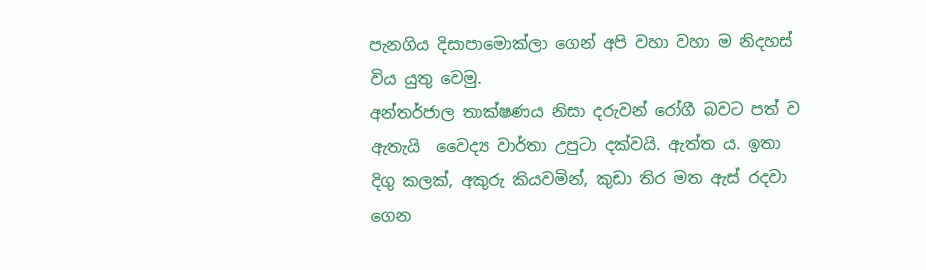පැනගිය දිසාපාමොක්ලා ගෙන් අපි වහා වහා ම නිදහස් විය යුතු වෙමු.
අන්තර්ජාල තාක්ෂණය නිසා දරුවන් රෝගී බවට පත් ව ඇතැයි  වෛද්‍ය වාර්තා උපුටා දක්වයි. ඇත්ත ය. ඉතා දිගු කලක්, අකුරු කියවමින්, කුඩා තිර මත ඇස් රදවා ගෙන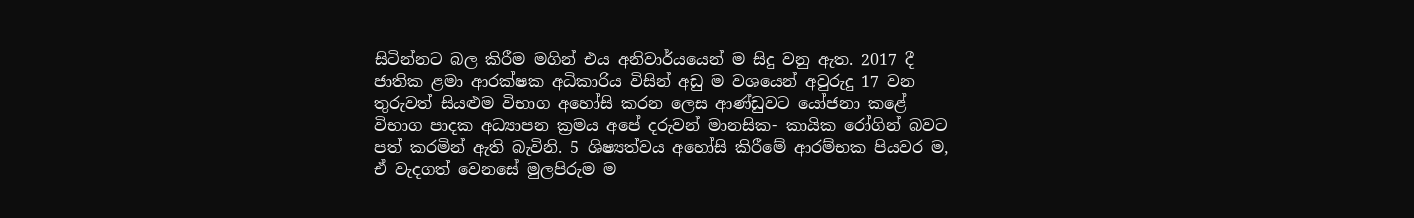සිටින්නට බල කිරීම මගින් එය අනිවාර්යයෙන් ම සිදු වනු ඇත. 2017 දී ජාතික ළමා ආරක්ෂක අධිකාරිය විසින් අඩු ම වශයෙන් අවුරුදු 17 වන තුරුවත් සිය‍ළුම විභාග අහෝසි කරන ලෙස ආණ්ඩුවට යෝජනා කළේ විභාග පාදක අධ්‍යාපන ක්‍රමය අපේ දරුවන් මානසික- කායික රෝගින් බවට පත් කරමින් ඇති බැවිනි. 5 ශිෂ්‍යත්වය අහෝසි කිරීමේ ආරම්භක පියවර ම, ඒ වැදගත් වෙනසේ මුලපිරුම ම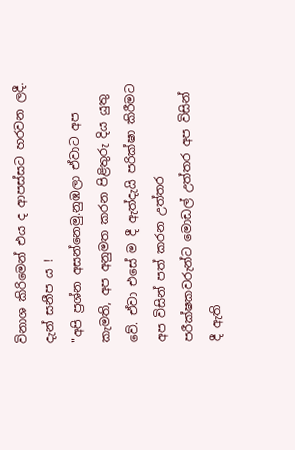විනාශ කිරිමෙන් එය ද ආපස්සට හරවන ලදී. දැන් සනීප ය !
"අපි ප්‍රශ්න අසන්නෙමු.නුඹලා ඒවාට අප කැමති, අප අනුමත කරන පිළිතුරු දිය යුතු වේ. ඒවා එසේ ම දී ඇත්දැයි පරික්ෂා කිරීමට අප විසින් පත් කරන උත්තර පරීක්ෂකවරුන්ට මොඩල් උත්තර අප විසින් දී ඇති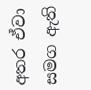අතර ඒවා සමග ඇති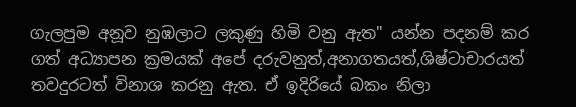ගැලපුම අනූව නුඹලාට ලකුණු හිමි වනු ඇත" යන්න පදනම් කර ගත් අධ්‍යාපන ක්‍රමයක් අපේ දරුවනුත්,අනාගතයත්,ශිෂ්ටාචාරයත් තවදුරටත් විනාශ කරනු ඇත. ඒ ඉදිරියේ බකං නිලා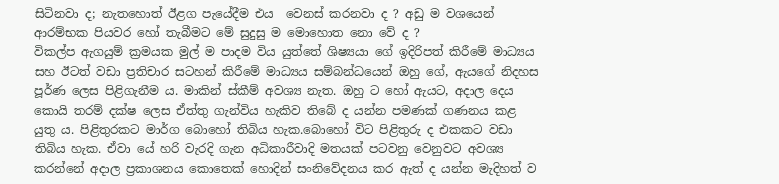සිටිනවා ද; නැතහොත් ඊළග පැයේදීම එය  වෙනස් කරනවා ද ? අඩු ම වශයෙන් ආරම්භක පියවර හෝ තැබීමට මේ සුදුසු ම මොහොත නො වේ ද ?
විකල්ප ඇගයුම් ක්‍රමයක මුල් ම පාදම විය යුත්තේ ශිෂ්‍යයා ගේ ඉදිරිපත් කිරීමේ මාධ්‍යය සහ ඊටත් වඩා ප්‍රතිචාර සටහන් කිරීමේ මාධ්‍යය සම්බන්ධයෙන් ඔහු ගේ, ඇයගේ නිදහස පූර්ණ ලෙස පිළිගැනීම ය. මාකින් ස්කීම් අවශ්‍ය නැත. ඔහු ට හෝ ඇයට, අදාල දෙය කොයි තරම් දක්ෂ ලෙස ඒත්තු ගැන්විය හැකිව තිබේ ද යන්න පමණක් ගණනය කළ යුතු ය. පිළිතුරකට මාර්ග බොහෝ තිබිය හැක.බොහෝ විට පිළිතුරු ද එකකට වඩා තිබිය හැක. ඒවා යේ හරි වැරදි ගැන අධිකාරීවාදි මතයක් පටවනු වෙනුවට අවශ්‍ය කරන්නේ අදාල ප්‍රකාශනය කොතෙක් හොදින් සංනිවේදනය කර ඇත් ද යන්න මැදිහත් ව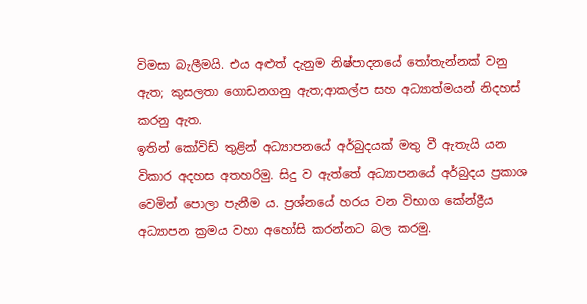විමසා බැලීමයි. එය අළුත් දැනුම නිෂ්පාදනයේ තෝතැන්නක් වනු ඇත; කුසලතා ගොඩනගනු ඇත;ආකල්ප සහ අධ්‍යාත්මයන් නිදහස් කරනු ඇත.
ඉතින් කෝවිඩ් තුළින් අධ්‍යාපනයේ අර්බුදයක් මතු වී ඇතැයි යන විකාර අදහස අතහරිමු. සිදු ව ඇත්තේ අධ්‍යාපනයේ අර්බුදය ප්‍රකාශ වෙමින් පොලා පැනීම ය. ප්‍රශ්නයේ හරය වන විභාග කේන්ද්‍රීය අධ්‍යාපන ක්‍රමය වහා අහෝසි කරන්නට බල කරමු.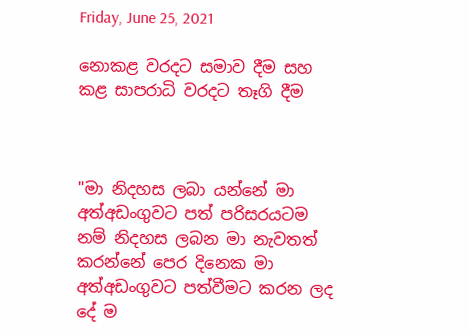Friday, June 25, 2021

නොකළ වරදට සමාව දීම සහ කළ සාපරාධි වරදට තෑගි දීම



"මා නිදහස ලබා යන්නේ මා අත්අඩංගුවට පත් පරිසරයටම නම් නිදහස ලබන මා නැවතත් කරන්නේ පෙර දිනෙක මා අත්අඩංගුවට පත්වීමට කරන ලද දේ ම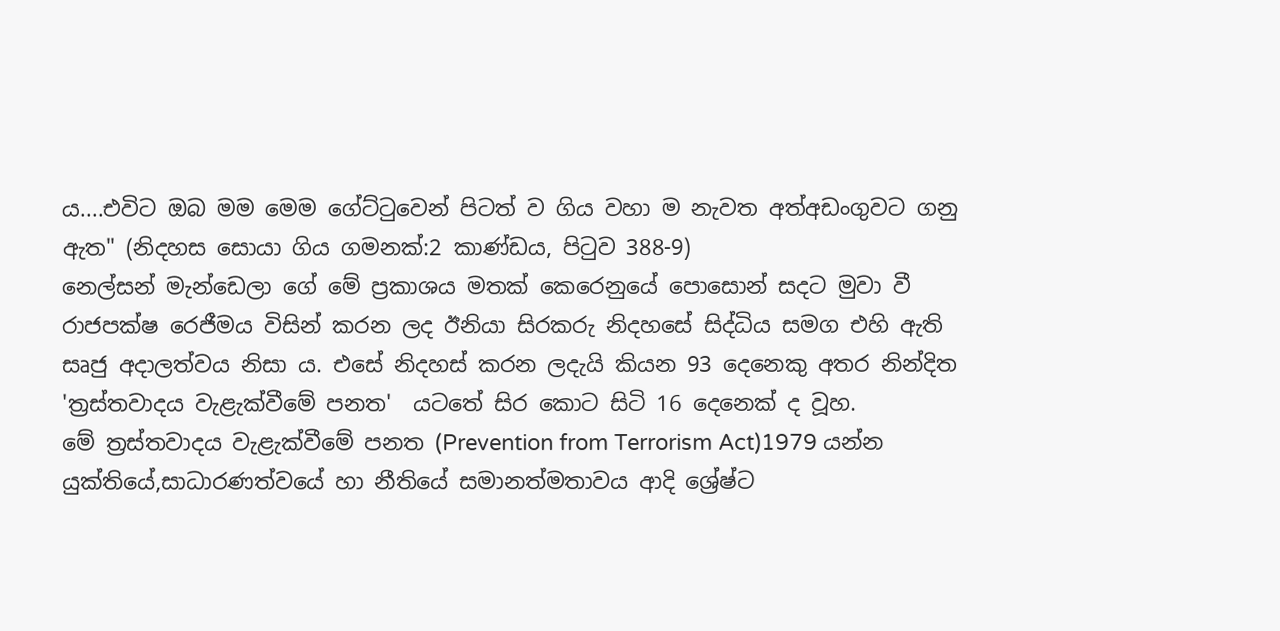ය....එවිට ඔබ මම මෙම ගේට්ටුවෙන් පිටත් ව ගිය වහා ම නැවත අත්අඩංගුවට ගනු ඇත" (නිදහස සොයා ගිය ගමනක්:2 කාණ්ඩය, පිටුව 388-9)
නෙල්සන් මැන්ඩෙලා ගේ මේ ප්‍රකාශය මතක් කෙරෙනුයේ පොසොන් සදට මුවා වී රාජපක්ෂ රෙජීමය විසින් කරන ලද ඊනියා සිරකරු නිදහසේ සිද්ධිය සමග එහි ඇති සෘජු අදාලත්වය නිසා ය. එසේ නිදහස් කරන ලදැයි කියන 93 දෙනෙකු අතර නින්දිත 'ත්‍රස්තවාදය වැළැක්වීමේ පනත'  යටතේ සිර කොට සිටි 16 දෙනෙක් ද වූහ.
මේ ත්‍රස්තවාදය වැළැක්වීමේ පනත (Prevention from Terrorism Act)1979 යන්න යුක්තියේ,සාධාරණත්වයේ හා නීතියේ සමානත්මතාවය ආදි ශ්‍රේෂ්ට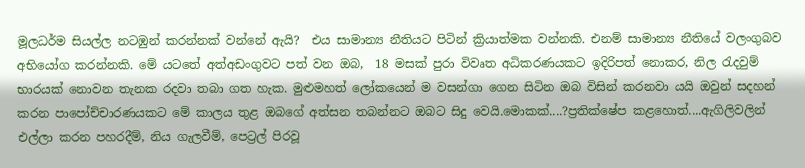මූලධර්ම සියල්ල නටඹුන් කරන්නක් වන්නේ ඇයි?  එය සාමාන්‍ය‍ නීතියට පිටින් ක්‍රියාත්මක වන්නකි. එනම් සාමාන්‍ය නීතියේ වලංගුබව අභියෝග කරන්නකි. මේ යටතේ අත්අඩංගුවට පත් වන ඔබ,  18 මසක් පුරා විවෘත අධිකරණයකට ඉදිරිපත් නොකර, නිල රැදවුම් භාරයක් නොවන තැනක රදවා තබා ගත හැක. මුළුමහත් ලෝකයෙන් ම වසන්ගා ගෙන සිටින ඔබ විසින් කරනවා යයි ඔවුන් සදහන් කරන පාපෝච්චාරණයකට මේ කාලය තුළ ඔබගේ අත්සන තබන්නට ඔබට සිදු වෙයි.මොකක්....?ප්‍රතික්ෂේප කළහොත්....ඇගිලිවලින් එල්ලා කරන පහරදීම්, නිය ගැලවීම්, පෙට්‍රල් පිරවූ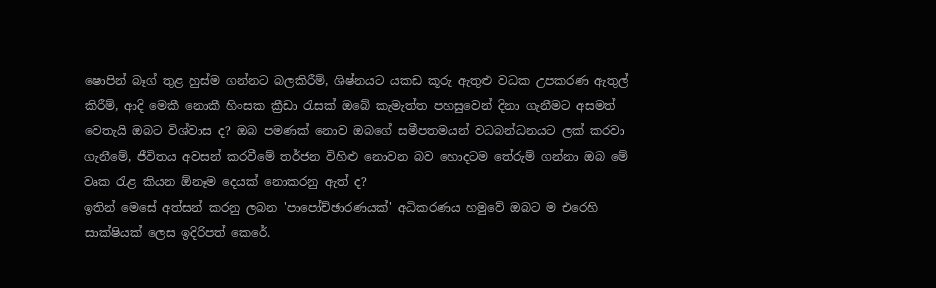ෂොපින් බෑග් තුළ හුස්ම ගන්නට බලකිරීම්, ශිෂ්නයට යකඩ කූරු ඇතුළු වධක උපකරණ ඇතුල් කිරීම්, ආදි මෙකී නොකී හිංසක ක්‍රීඩා රැසක් ඔබේ කැමැත්ත පහසුවෙන් දිනා ගැනීමට අසමත් වෙතැයි ඔබට විශ්වාස ද? ඔබ පමණක් නොව ඔබගේ සමීපතමයන් වධබන්ධනයට ලක් කරවා ගැනීමේ, ජීවිතය අවසන් කරවීමේ තර්ජන විහිළු නොවන බව හොදටම තේරුම් ගන්නා ඔබ මේ වෘක රැළ කියන ඕනෑම දෙයක් නොකරනු ඇත් ද?
ඉතින් මෙසේ අත්සන් කරනු ලබන 'පාපෝච්ඡාරණයක්' අධිකරණය හමුවේ ඔබට ම එරෙහි සාක්ෂියක් ලෙස ඉදිරිපත් කෙරේ.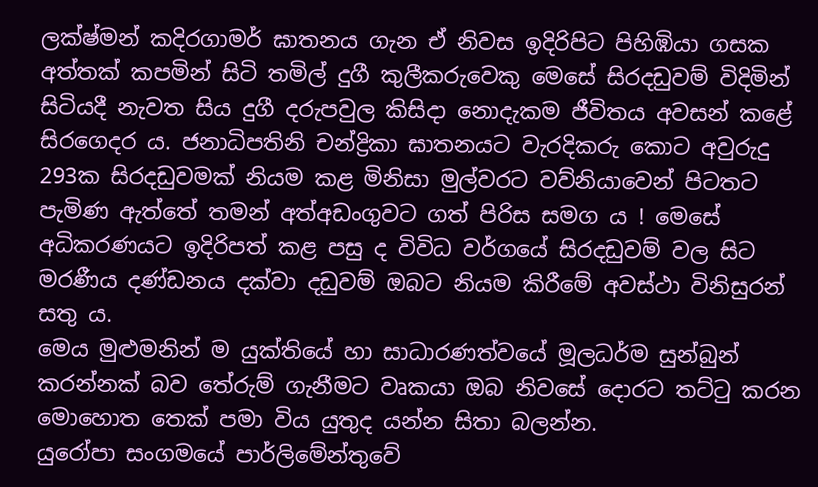ලක්ෂ්මන් කදිරගාමර් ඝාතනය ගැන ඒ නිවස ඉදිරිපිට පිහිඹියා ගසක අත්තක් කපමින් සිටි තමිල් දුගී කුලීකරුවෙකු මෙසේ සිරදඩුවම් විදිමින් සිටියදී නැවත සිය දුගී දරුපවුල කිසිදා නොදැකම ජීවිතය අවසන් කළේ සිරගෙදර ය. ජනාධිපතිනි චන්ද්‍රිකා ඝාතනයට වැරදිකරු කොට අවුරුදු 293ක සිරදඩුවමක් නියම කළ මිනිසා මුල්වරට වව්නියාවෙන් පිටතට පැමිණ ඇත්තේ තමන් අත්අඩංගුවට ගත් පිරිස සමග ය ! මෙසේ  අධිකරණයට ඉදිරිපත් කළ පසු ද විවිධ වර්ගයේ සිරදඩුවම් වල සිට මරණීය දණ්ඩනය දක්වා දඩුවම් ඔබට නියම කිරීමේ අවස්ථා විනිසුරන් සතු ය.
මෙය මුළුමනින් ම යුක්තියේ හා සාධාරණත්වයේ මූලධර්ම සුන්බුන් කරන්නක් බව තේරුම් ගැනීමට වෘකයා ඔබ නිවසේ දොරට තට්ටු කරන මොහොත තෙක් පමා විය යුතුද යන්න සිතා බලන්න.
යුරෝපා සංගමයේ පාර්ලිමේන්තුවේ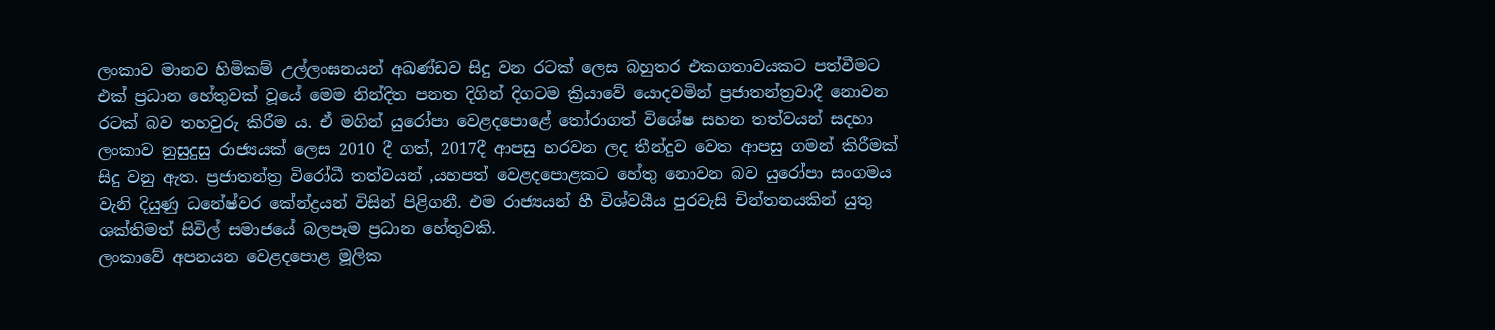ලංකාව මානව හිමිකම් උල්ලංඝනයන් අඛණ්ඩව සිදු වන රටක් ලෙස බහුතර එකගතාවයකට පත්වීමට එක් ප්‍රධාන හේතුවක් වූයේ මෙම නින්දිත පනත දිගින් දිගටම ක්‍රියාවේ යොදවමින් ප්‍රජාතන්ත්‍රවාදී නොවන රටක් බව තහවුරු කිරීම ය. ඒ මගින් යුරෝපා වෙළදපොළේ තෝරාගත් විශේෂ සහන තත්වයන් සදහා ලංකාව නුසුදුසු රාජ්‍යයක් ලෙස 2010 දී ගත්, 2017දී ආපසු හරවන ලද තීන්දුව වෙත ආපසු ගමන් කිරීමක් සිදු වනු ඇත. ප්‍රජාතන්ත්‍ර විරෝධී තත්වයන් ,යහපත් වෙළදපොළකට හේතු නොවන බව යුරෝපා සංගමය වැනි දියුණු ධනේෂ්වර කේන්ද්‍රයන් විසින් පිළිගනී. එම රාජ්‍යයන් හී විශ්වයීය පුරවැසි චින්තනයකින් යුතු
ශක්තිමත් සිවිල් සමාජයේ බලපෑම ප්‍රධාන හේතුවකි.
ලංකාවේ අපනයන වෙළදපොළ මූලික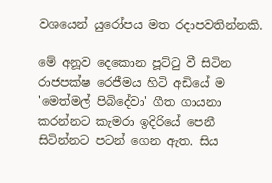වශයෙන් යුරෝපය මත රදාපවතින්නකි.

මේ අනූව දෙකොන පූට්ටු වී සිටින රාජපක්ෂ රෙජීමය හිටි අඩියේ ම 'මෙත්මල් පිබිදේවා' ගීත ගායනා කරන්නට කැමරා ඉදිරියේ පෙනී සිටින්නට පටන් ගෙන ඇත. සිය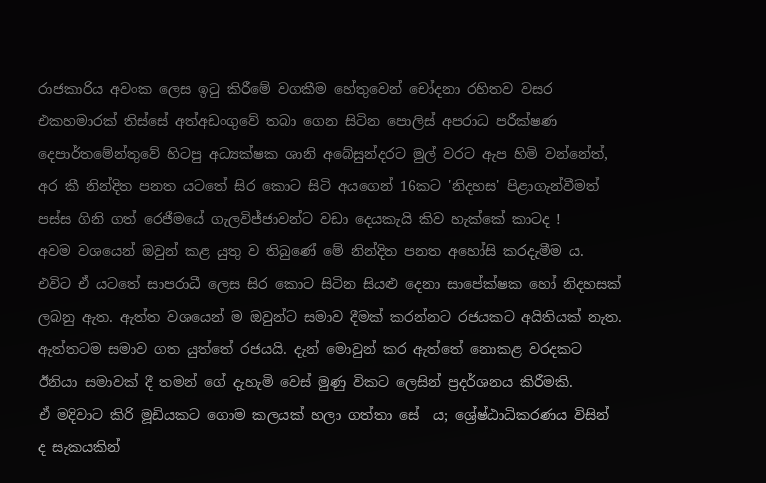රාජකාරිය අවංක ලෙස ඉටු කිරීමේ වගකීම හේතුවෙන් චෝදනා රහිතව වසර එකහමාරක් තිස්සේ අත්අඩංගුවේ තබා ගෙන සිටින පොලිස් අපරාධ පරීක්ෂණ දෙපාර්තමේන්තුවේ හිටපු අධ්‍යක්ෂක ශානි අබේසුන්දරට මුල් වරට ඇප හිමි වන්නේත්, අර කී නින්දිත පනත යටතේ සිර කොට සිටි අයගෙන් 16කට 'නිදහස' පිළාගැන්වීමත් පස්ස ගිනි ගත් රෙජීමයේ ගැලවිජ්ජාවන්ට වඩා දෙයකැයි කිව හැක්කේ කාටද !
අවම වශයෙන් ඔවුන් කළ යුතු ව තිබුණේ මේ නින්දිත පනත අහෝසි කරදැමීම ය. එවිට ඒ යටතේ සාපරාධී ලෙස සිර කොට සිටින සියළු දෙනා සාපේක්ෂක හෝ නිදහසක් ලබනු ඇත. ඇත්ත වශයෙන් ම ඔවුන්ට සමාව දීමක් කරන්නට රජයකට අයිතියක් නැත. ඇත්තටම සමාව ගත යුත්තේ රජයයි. දැන් මොවුන් කර ඇත්තේ නොකළ වරදකට ඊනියා සමාවක් දී තමන් ගේ දැහැමි වෙස් මුණු විකට ලෙසින් ප්‍රදර්ශනය කිරීමකි.
ඒ මදිවාට කිරි මූඩියකට ගොම කලයක් හලා ගත්තා සේ  ය; ශ්‍රේෂ්ඨාධිකරණය විසින් ද සැකයකින්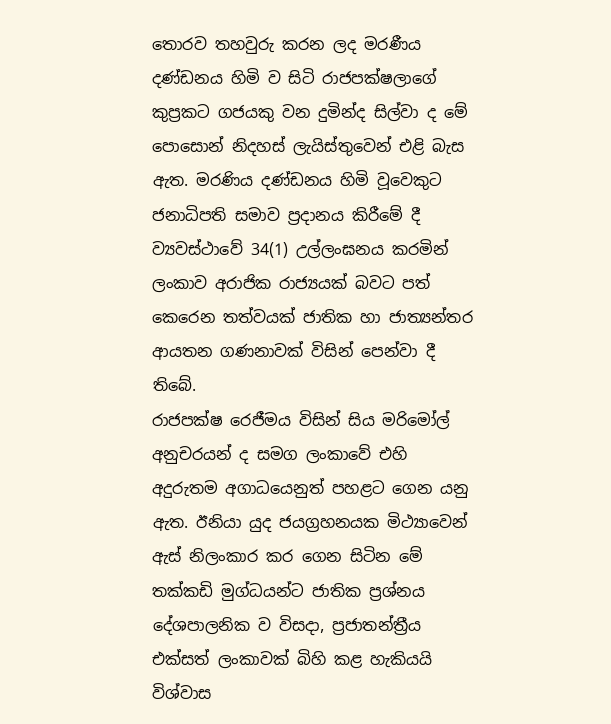තොරව තහවුරු කරන ලද මරණීය දණ්ඩනය හිමි ව සිටි රාජපක්ෂලාගේ කුප්‍රකට ගජයකු වන දුමින්ද සිල්වා ද මේ පොසොන් නිදහස් ලැයිස්තුවෙන් එළි බැස ඇත. මරණිය දණ්ඩනය හිමි වූවෙකුට ජනාධිපති සමාව ප්‍රදානය කිරීමේ දී ව්‍යවස්ථාවේ 34(1) උල්ලංඝනය කරමින් ලංකාව අරාජික රාජ්‍යයක් බවට පත් කෙරෙන තත්වයක් ජාතික හා ජාත්‍යන්තර ආයතන ගණනාවක් විසින් පෙන්වා දී තිබේ.
රාජපක්ෂ රෙජීමය විසින් සිය මරිමෝල් අනුචරයන් ද සමග ලංකාවේ එහි අදුරුතම අගාධයෙනුත් පහළට ගෙන යනු ඇත. ඊනියා යුද ජයග්‍රහනයක මිථ්‍යාවෙන් ඇස් නිලංකාර කර ගෙන සිටින මේ තක්කඩි මුග්ධයන්ට ජාතික ප්‍රශ්නය දේශපාලනික ව විසදා, ප්‍රජාතන්ත්‍රීය එක්සත් ලංකාවක් බිහි කළ හැකියයි විශ්වාස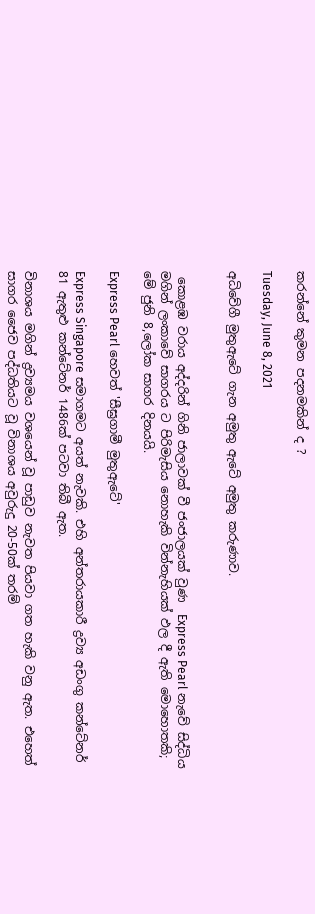කරන්නේ කුමන පදනමකින් ද ?

Tuesday, June 8, 2021

අධිවේගී මුතුඇටේ ගැන අමුතු ඇටේ අමුතු කරුණාව.


 කොළඹ වරාය අද්දරින් ගිනි ජාලාවක් වී ජංජාලයක් වුණ  Express Pearl නැවේ සිද්ධිය මගින් ලංකාවේ සාගරය ට පිරිමැසිය නොහැකි වින්නැහියක් ඵල දී ඇති මොහොතකි; මේ ජුනි 8,ලෝක සාගර දිනයයි.

Express Pearl හෙවත් 'සීඝ්‍රගාමී මුතුඇටේ'

Express Singapore සමාගමට අයත් නැවකි. එහි අන්තරායකාරී ද්‍රව්‍ය අඩංගු කන්ටේනර් 81 ඇතුළු කන්ටේනර් 1486ක් පටවා තිබී ඇත.

විනාශය මගින් ද්‍රව්‍යමය වශයෙන් වූ පාඩුව නැවත පියවා ගත හැකි වනු ඇත. එහෙත් සාගර ජෛව පද්ධතියට වූ විනාශය අවුරුදු 20-50ක් තරම්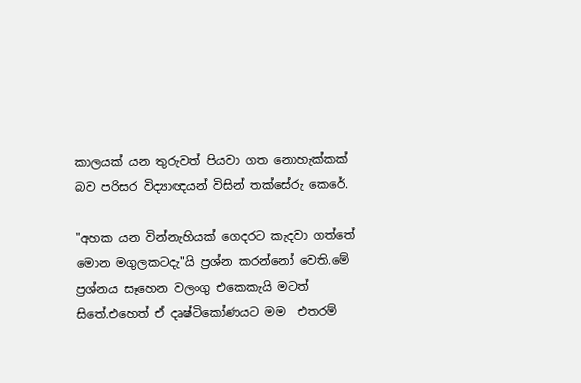කාලයක් යන තුරුවත් පියවා ගත නොහැක්කක් බව පරිසර විද්‍යාඥයන් විසින් තක්සේරු කෙරේ.

"අහක යන වින්නැහියක් ගෙදරට කැදවා ගත්තේ මොන මගුලකටදැ"යි ප්‍රශ්න කරන්නෝ වෙති.මේ ප්‍රශ්නය සෑහෙන වලංගු එකෙකැයි මටත් සිතේ.එහෙත් ඒ දෘෂ්ටිකෝණයට මම  එතරම්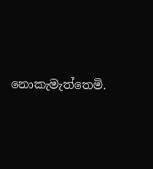නොකැමැත්තෙමි.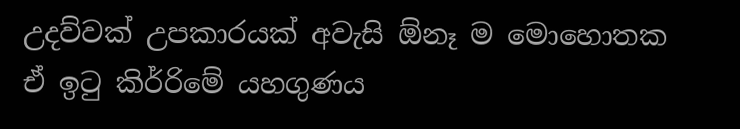උදව්වක් උපකාරයක් අවැසි ඕනෑ ම මොහොතක ඒ ඉටු කිර්‍රිමේ යහගුණය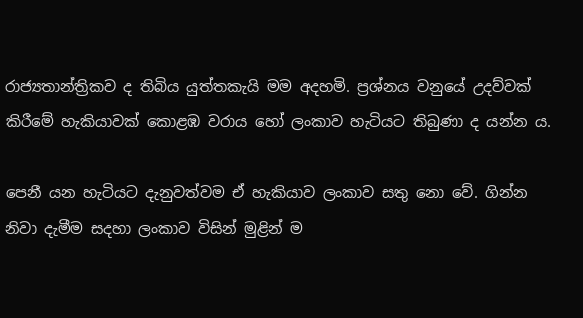රාජ්‍යතාන්ත්‍රිකව ද තිබිය යුත්තකැයි මම අදහමි. ප්‍රශ්නය වනුයේ උදව්වක් කිරීමේ හැකියාවක් කොළඹ වරාය හෝ ලංකාව හැටියට තිබුණා ද යන්න ය.

පෙනී යන හැටියට දැනුවත්වම ඒ හැකියාව ලංකාව සතු නො වේ. ගින්‍න නිවා දැමීම සදහා ලංකාව විසින්‍ මුළින් ම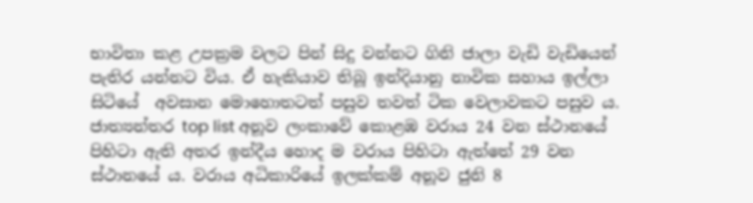භාවිතා ක‍ළ උපක්‍රම වලට පින් සිදු වන්‍නට ගිනි ජාලා වැඩි වැඩියෙන් පැතිර යන්නට විය. ඒ හැකියාව තිබූ ඉන්දියානු නාවික සහාය ඉල්ලා සිටියේ  අවසාන මොහොතටත් පසුව තවත්‍ ටික වෙලාවකට පසුව ය. ජාත්‍යන්තර top list අනූව ලංකාවේ කොළඹ වරාය 24 වන ස්ථානයේ පිහිටා ඇති අතර ඉන්දීය හොද ම වරාය පිහිටා ඇත්තේ 29 වන ස්ථානයේ ය. වරාය අධිකාරියේ ඉලක්කම් අනූව ජුනි 8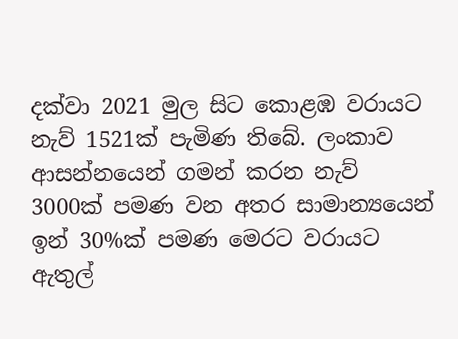දක්වා 2021 මුල සිට කොළඹ වරායට නැව් 1521ක් පැමිණ තිබේ. ලංකාව ආසන්නයෙන් ගමන් කරන නැව් 3000ක් පමණ වන අතර සාමාන්‍යයෙන් ඉන් 30%ක් පමණ මෙරට වරායට ඇතුල්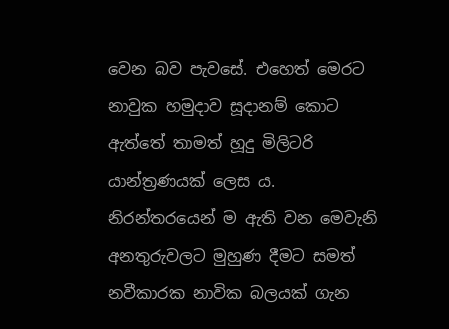වෙන බව පැවසේ. එහෙත් මෙරට නාවුක හමුදාව සූදානම් කොට ඇත්තේ තාමත් හූදු මිලිටරි යාන්ත්‍රණයක් ලෙස ය. නිරන්තරයෙන් ම ඇති වන මෙවැනි අනතුරුවලට මුහුණ දීමට සමත් නවීකාරක නාවික බලයක් ගැන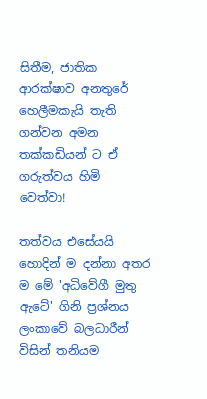සිතීම, ජාතික ආරක්ෂාව අනතුරේ හෙලීමකැයි තැති ගන්වන අමන තක්කඩියන් ට ඒ ගරුත්වය හිමි වෙත්වා!

තත්වය එසේයයි හොදින් ම දන්නා අතර ම මේ 'අධිවේගී මුතු ඇටේ' ගිනි ප්‍රශ්නය ලංකාවේ බලධාරීන් විසින් තනියම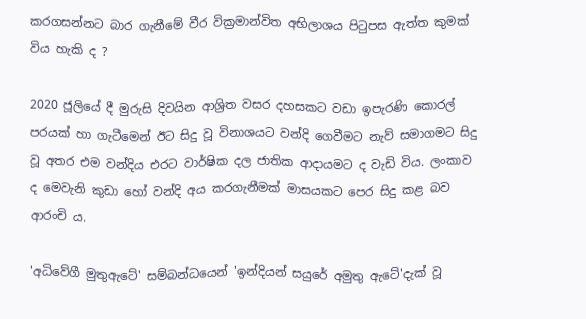කරගසන්නට බාර ගැනීමේ වීර වික්‍රමාන්විත අභිලාශය පිටුපස ඇත්ත කුමක් විය හැකි ද ?

2020 ජූලියේ දී මුරුසි දිවයින ආශ්‍රිත වසර දහසකට වඩා ඉපැරණි කොරල් පරයක් හා ගැටීමෙන් ඊට සිදු වූ විනාශයට වන්දි ගෙවීමට නැව් සමාගමට සිදු වූ අතර එම වන්දිය එරට වාර්ෂික දල ජාතික ආදායමට ද වැඩි විය. ලංකාව ද මෙවැනි කුඩා හෝ වන්දි අය කරගැනීමක් මාසයකට පෙර සිදු කළ බව ආරංචි ය.

'අධිවේගී මුතුඇටේ' සම්බන්ධයෙන් 'ඉන්දියන් සයුරේ අමුතු ඇටේ'දැක් වූ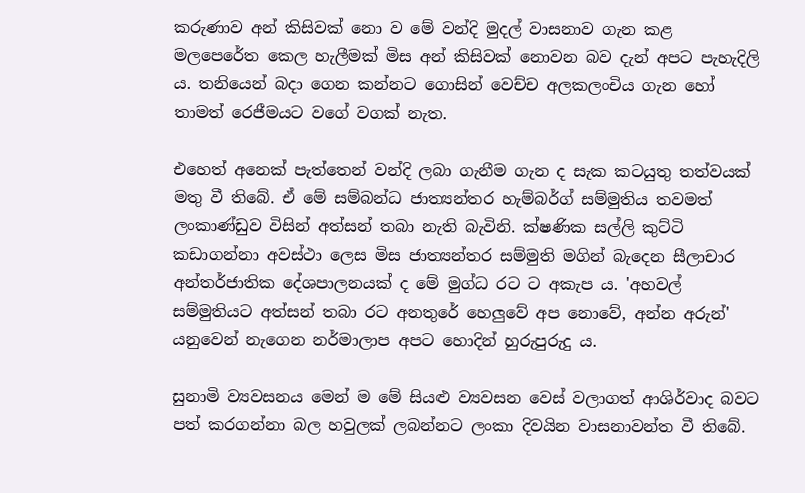කරුණාව අන් කිසිවක් නො ව මේ වන්දි මුදල් වාසනාව ගැන කළ මලපෙරේත කෙල හැලීමක් මිස අන් කිසිවක් නොවන බව දැන් අපට පැහැදිලි ය. තනියෙන් බදා ගෙන කන්නට ගොසින් වෙච්ච අලකලංචිය ගැන හෝ තාමත් රෙජීමයට වගේ වගක් නැත.

එහෙත් අනෙක් පැත්තෙන් වන්දි ලබා ගැනීම ගැන ද සැක කටයුතු තත්වයක් මතු වී තිබේ. ඒ මේ සම්බන්ධ ජාත්‍යන්තර හැම්බර්ග් සම්මුතිය තවමත් ලංකාණ්ඩුව විසින් අත්සන්‍ තබා නැති බැවිනි. ක්ෂණික සල්ලි කුට්ටි කඩාගන්‍නා අවස්ථා ලෙස මිස ජාත්‍යන්තර සම්මුති මගින් බැදෙන සීලාචාර අන්තර්ජාතික දේශපාලනයක් ද මේ මුග්ධ රට ට අකැප ය. 'අහවල් සම්මුතියට අත්සන් තබා රට අනතුරේ හෙලුවේ අප නොවේ, අන්න අරුන්' යනුවෙන් නැගෙන නර්මාලාප අපට හොදින් හුරුපුරුදු ය.

සුනාමි ව්‍යවසනය මෙන් ම මේ සිය‍ළු ව්‍යවසන වෙස් වලාගත් ආශිර්වාද බවට පත් කරගන්නා බල හවුලක් ලබන්නට ලංකා දිවයින වාසනාවන්ත වී තිබේ.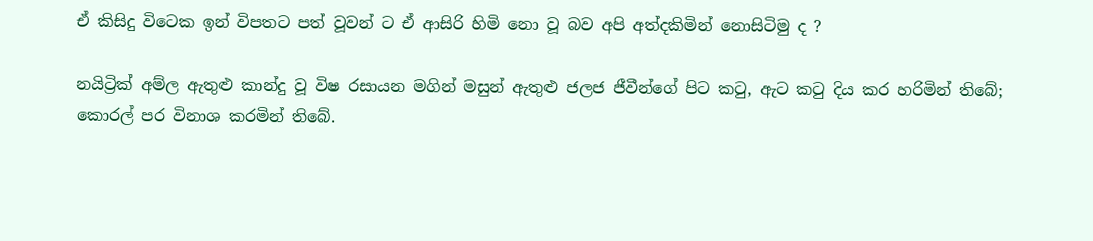ඒ කිසිදු විටෙක ඉන් විපතට පත් වූවන් ට ඒ ආසිරි හිමි නො වූ බව අපි අත්‍දකිමින් නොසිටිමු ද ?

නයිට්‍රික් අම්ල ඇතුළු කාන්දු වූ විෂ රසායන මගින් මසුන් ඇතුළු ජලජ ජීවීන්ගේ පිට කටු, ඇට කටු දිය කර හරිමින් තිබේ; කොරල් පර විනාශ කරමින් තිබේ.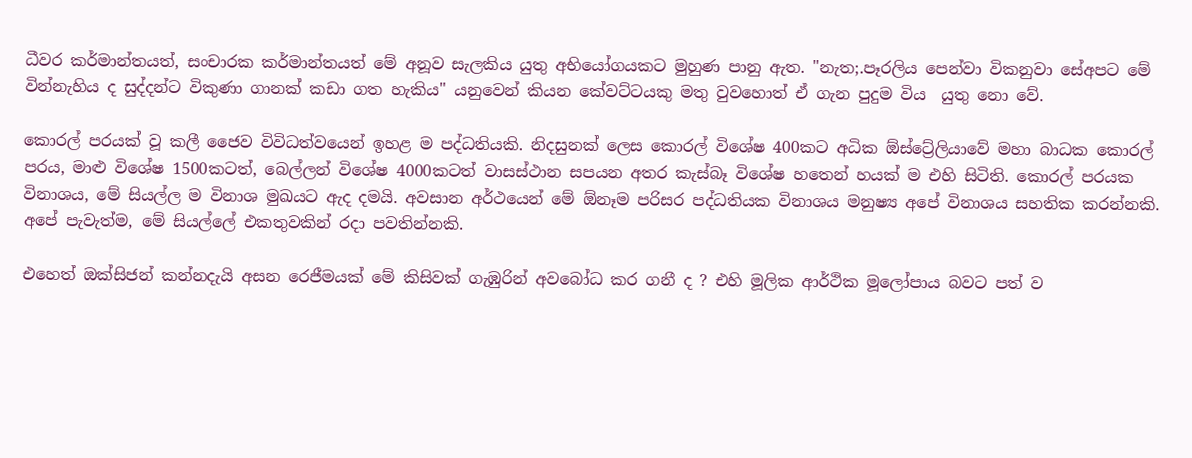ධීවර කර්මාන්තයත්, සංචාරක කර්මාන්තයත් මේ අනූව සැලකිය යුතු අභියෝගයකට මුහුණ පානු ඇත. "නැත;.පෑරලිය පෙන්වා වික‍නුවා සේඅපට මේ වින්නැහිය ද සුද්දන්ට විකුණා ගානක් කඩා ගත හැකිය" යනුවෙන් කියන කේවට්ටයකු මතු වුවහොත් ඒ ගැන පුදුම විය  යුතු නො වේ.

කොරල් පරයක් වූ කලී ජෛව විවිධත්වයෙන් ඉහළ ම පද්ධතියකි. නිදසුනක් ලෙස කොරල් විශේෂ 400කට අධික ඕස්ට්‍රේලියාවේ මහා බාධක කොරල්  පරය, මාළු විශේෂ 1500කටත්, බෙල්ලන් විශේෂ 4000කටත් වාසස්ථාන සපයන අතර කැස්බෑ විශේෂ හතෙන් හයක් ම එහි සිටිති. කොරල් පරයක විනාශය, මේ සියල්ල ම විනාශ මුඛයට ඇද දමයි. අවසාන අර්ථයෙන් මේ ඕනෑම පරිසර පද්ධතියක විනාශය මනුෂ්‍ය අපේ විනාශය සහතික කරන්නකි. අපේ පැවැත්ම, මේ සියල්ලේ එකතුවකින් රදා පවතින්නකි.

එහෙත් ඔක්සිජන් කන්නදැයි අසන රෙජීමයක් මේ කිසිවක් ගැඹුරින් අවබෝධ කර ගනී ද ? එහි මූලික ආර්ථික මූලෝපාය බවට පත් ව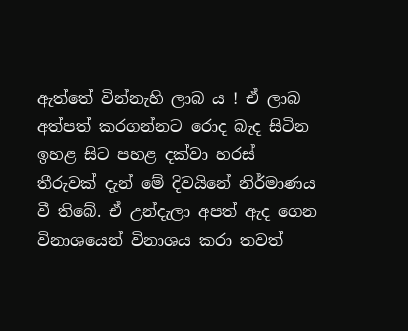ඇත්තේ වින්නැහි ලාබ ය ! ඒ ලාබ අත්පත් කරගන්නට රොද බැද සිටින ඉහළ සිට පහළ දක්වා හරස් තීරුවක් දැන් මේ දිවයිනේ නිර්මාණය වී තිබේ. ඒ උන්දැලා අපත් ඇද ගෙන විනාශයෙන් විනාශය කරා තවත්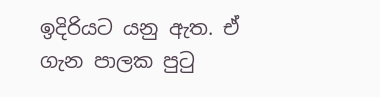ඉදිරියට යනු ඇත. ඒ ගැන පාලක පුටු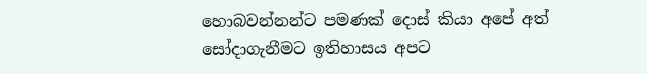හොබවන්නන්ට පමණක් දොස් කියා අපේ අත් සෝදාගැනීමට ඉතිහාසය අපට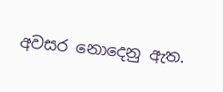අවසර නොදෙනු ඇත.